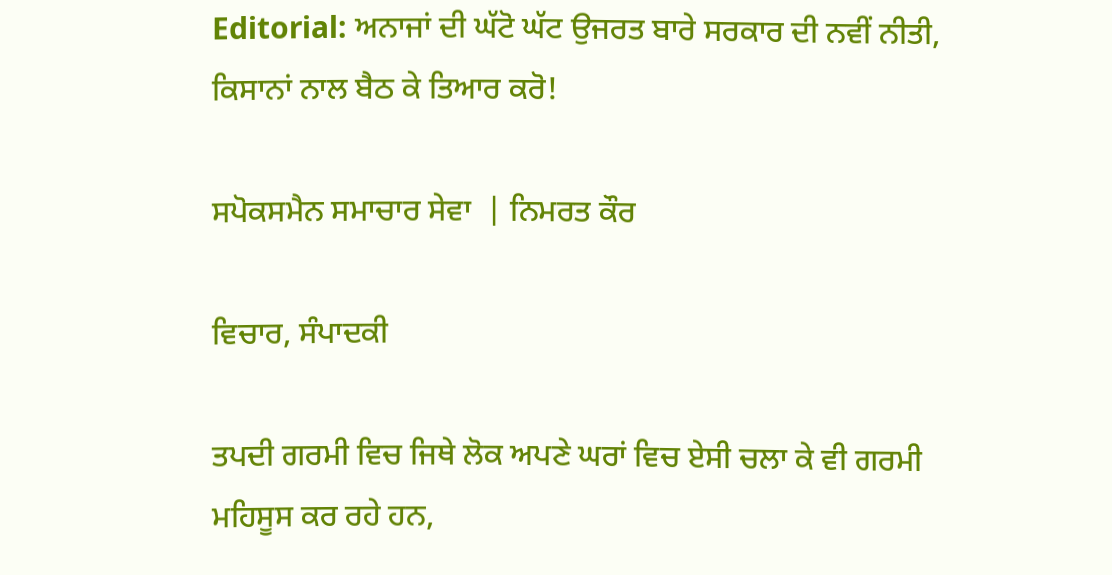Editorial: ਅਨਾਜਾਂ ਦੀ ਘੱਟੋ ਘੱਟ ਉਜਰਤ ਬਾਰੇ ਸਰਕਾਰ ਦੀ ਨਵੀਂ ਨੀਤੀ, ਕਿਸਾਨਾਂ ਨਾਲ ਬੈਠ ਕੇ ਤਿਆਰ ਕਰੋ!

ਸਪੋਕਸਮੈਨ ਸਮਾਚਾਰ ਸੇਵਾ  | ਨਿਮਰਤ ਕੌਰ

ਵਿਚਾਰ, ਸੰਪਾਦਕੀ

ਤਪਦੀ ਗਰਮੀ ਵਿਚ ਜਿਥੇ ਲੋਕ ਅਪਣੇ ਘਰਾਂ ਵਿਚ ਏਸੀ ਚਲਾ ਕੇ ਵੀ ਗਰਮੀ ਮਹਿਸੂਸ ਕਰ ਰਹੇ ਹਨ,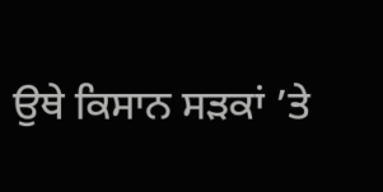ਉਥੇ ਕਿਸਾਨ ਸੜਕਾਂ ’ਤੇ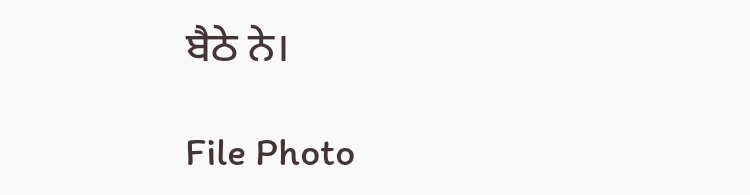ਬੈਠੇ ਨੇ।

File Photo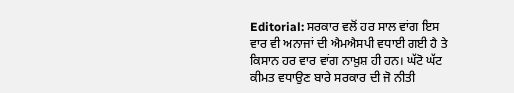Editorial: ਸਰਕਾਰ ਵਲੋਂ ਹਰ ਸਾਲ ਵਾਂਗ ਇਸ ਵਾਰ ਵੀ ਅਨਾਜਾਂ ਦੀ ਐਮਐਸਪੀ ਵਧਾਈ ਗਈ ਹੈ ਤੇ ਕਿਸਾਨ ਹਰ ਵਾਰ ਵਾਂਗ ਨਾਖ਼ੁਸ਼ ਹੀ ਹਨ। ਘੱਟੋ ਘੱਟ ਕੀਮਤ ਵਧਾਉਣ ਬਾਰੇ ਸਰਕਾਰ ਦੀ ਜੋ ਨੀਤੀ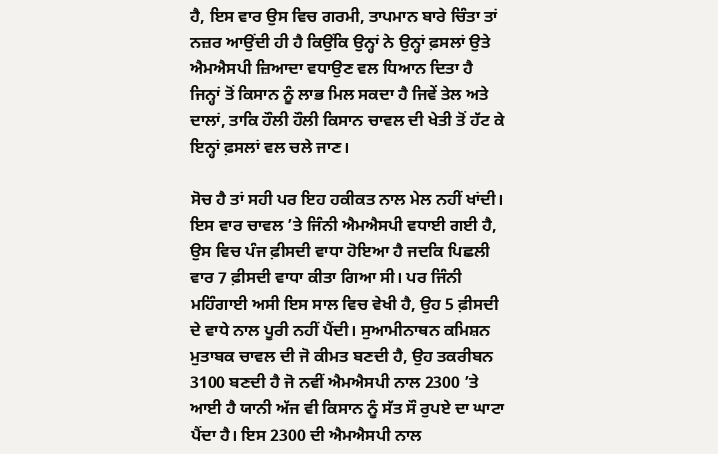ਹੈ, ਇਸ ਵਾਰ ਉਸ ਵਿਚ ਗਰਮੀ, ਤਾਪਮਾਨ ਬਾਰੇ ਚਿੰਤਾ ਤਾਂ ਨਜ਼ਰ ਆਉਂਦੀ ਹੀ ਹੈ ਕਿਉਂਕਿ ਉਨ੍ਹਾਂ ਨੇ ਉਨ੍ਹਾਂ ਫ਼ਸਲਾਂ ਉਤੇ ਐਮਐਸਪੀ ਜ਼ਿਆਦਾ ਵਧਾਉਣ ਵਲ ਧਿਆਨ ਦਿਤਾ ਹੈ ਜਿਨ੍ਹਾਂ ਤੋਂ ਕਿਸਾਨ ਨੂੰ ਲਾਭ ਮਿਲ ਸਕਦਾ ਹੈ ਜਿਵੇਂ ਤੇਲ ਅਤੇ ਦਾਲਾਂ, ਤਾਕਿ ਹੌਲੀ ਹੌਲੀ ਕਿਸਾਨ ਚਾਵਲ ਦੀ ਖੇਤੀ ਤੋਂ ਹੱਟ ਕੇ ਇਨ੍ਹਾਂ ਫ਼ਸਲਾਂ ਵਲ ਚਲੇ ਜਾਣ।

ਸੋਚ ਹੈ ਤਾਂ ਸਹੀ ਪਰ ਇਹ ਹਕੀਕਤ ਨਾਲ ਮੇਲ ਨਹੀਂ ਖਾਂਦੀ। ਇਸ ਵਾਰ ਚਾਵਲ ’ਤੇ ਜਿੰਨੀ ਐਮਐਸਪੀ ਵਧਾਈ ਗਈ ਹੈ, ਉਸ ਵਿਚ ਪੰਜ ਫ਼ੀਸਦੀ ਵਾਧਾ ਹੋਇਆ ਹੈ ਜਦਕਿ ਪਿਛਲੀ ਵਾਰ 7 ਫ਼ੀਸਦੀ ਵਾਧਾ ਕੀਤਾ ਗਿਆ ਸੀ। ਪਰ ਜਿੰਨੀ ਮਹਿੰਗਾਈ ਅਸੀ ਇਸ ਸਾਲ ਵਿਚ ਵੇਖੀ ਹੈ, ਉਹ 5 ਫ਼ੀਸਦੀ ਦੇ ਵਾਧੇ ਨਾਲ ਪੂਰੀ ਨਹੀਂ ਪੈਂਦੀ। ਸੁਆਮੀਨਾਥਨ ਕਮਿਸ਼ਨ ਮੁਤਾਬਕ ਚਾਵਲ ਦੀ ਜੋ ਕੀਮਤ ਬਣਦੀ ਹੈ, ਉਹ ਤਕਰੀਬਨ 3100 ਬਣਦੀ ਹੈ ਜੋ ਨਵੀਂ ਐਮਐਸਪੀ ਨਾਲ 2300 ’ਤੇ ਆਈ ਹੈ ਯਾਨੀ ਅੱਜ ਵੀ ਕਿਸਾਨ ਨੂੰ ਸੱਤ ਸੌ ਰੁਪਏ ਦਾ ਘਾਟਾ ਪੈਂਦਾ ਹੈ। ਇਸ 2300 ਦੀ ਐਮਐਸਪੀ ਨਾਲ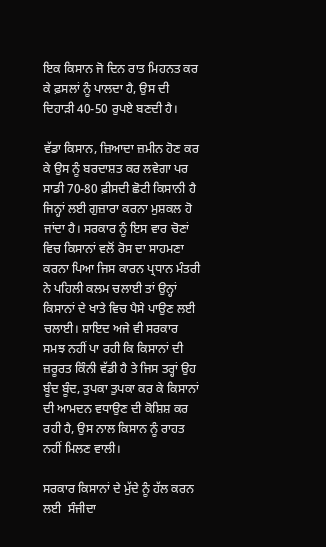ਇਕ ਕਿਸਾਨ ਜੋ ਦਿਨ ਰਾਤ ਮਿਹਨਤ ਕਰ ਕੇ ਫ਼ਸਲਾਂ ਨੂੰ ਪਾਲਦਾ ਹੈ, ਉਸ ਦੀ ਦਿਹਾੜੀ 40-50 ਰੁਪਏ ਬਣਦੀ ਹੈ।

ਵੱਡਾ ਕਿਸਾਨ, ਜ਼ਿਆਦਾ ਜ਼ਮੀਨ ਹੋਣ ਕਰ ਕੇ ਉਸ ਨੂੰ ਬਰਦਾਸ਼ਤ ਕਰ ਲਵੇਗਾ ਪਰ ਸਾਡੀ 70-80 ਫ਼ੀਸਦੀ ਛੋਟੀ ਕਿਸਾਨੀ ਹੈ ਜਿਨ੍ਹਾਂ ਲਈ ਗੁਜ਼ਾਰਾ ਕਰਨਾ ਮੁਸ਼ਕਲ ਹੋ ਜਾਂਦਾ ਹੈ। ਸਰਕਾਰ ਨੂੰ ਇਸ ਵਾਰ ਚੋਣਾਂ ਵਿਚ ਕਿਸਾਨਾਂ ਵਲੋਂ ਰੋਸ ਦਾ ਸਾਹਮਣਾ ਕਰਨਾ ਪਿਆ ਜਿਸ ਕਾਰਨ ਪ੍ਰਧਾਨ ਮੰਤਰੀ ਨੇ ਪਹਿਲੀ ਕਲਮ ਚਲਾਈ ਤਾਂ ਉਨ੍ਹਾਂ ਕਿਸਾਨਾਂ ਦੇ ਖਾਤੇ ਵਿਚ ਪੈਸੇ ਪਾਉਣ ਲਈ ਚਲਾਈ। ਸ਼ਾਇਦ ਅਜੇ ਵੀ ਸਰਕਾਰ ਸਮਝ ਨਹੀਂ ਪਾ ਰਹੀ ਕਿ ਕਿਸਾਨਾਂ ਦੀ ਜ਼ਰੂਰਤ ਕਿੰਨੀ ਵੱਡੀ ਹੈ ਤੇ ਜਿਸ ਤਰ੍ਹਾਂ ਉਹ ਬੂੰਦ ਬੂੰਦ, ਤੁਪਕਾ ਤੁਪਕਾ ਕਰ ਕੇ ਕਿਸਾਨਾਂ ਦੀ ਆਮਦਨ ਵਧਾਉਣ ਦੀ ਕੋਸ਼ਿਸ਼ ਕਰ ਰਹੀ ਹੈ, ਉਸ ਨਾਲ ਕਿਸਾਨ ਨੂੰ ਰਾਹਤ ਨਹੀਂ ਮਿਲਣ ਵਾਲੀ।

ਸਰਕਾਰ ਕਿਸਾਨਾਂ ਦੇ ਮੁੱਦੇ ਨੂੰ ਹੱਲ ਕਰਨ ਲਈ  ਸੰਜੀਦਾ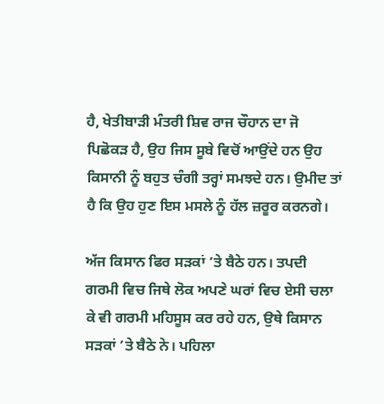ਹੈ, ਖੇਤੀਬਾੜੀ ਮੰਤਰੀ ਸ਼ਿਵ ਰਾਜ ਚੌਹਾਨ ਦਾ ਜੋ ਪਿਛੋਕੜ ਹੈ, ਉਹ ਜਿਸ ਸੂਬੇ ਵਿਚੋਂ ਆਉਂਦੇ ਹਨ ਉਹ ਕਿਸਾਨੀ ਨੂੰ ਬਹੁਤ ਚੰਗੀ ਤਰ੍ਹਾਂ ਸਮਝਦੇ ਹਨ। ਉਮੀਦ ਤਾਂ ਹੈ ਕਿ ਉਹ ਹੁਣ ਇਸ ਮਸਲੇ ਨੂੰ ਹੱਲ ਜ਼ਰੂਰ ਕਰਨਗੇ।

ਅੱਜ ਕਿਸਾਨ ਫਿਰ ਸੜਕਾਂ ’ਤੇ ਬੈਠੇ ਹਨ। ਤਪਦੀ ਗਰਮੀ ਵਿਚ ਜਿਥੇ ਲੋਕ ਅਪਣੇ ਘਰਾਂ ਵਿਚ ਏਸੀ ਚਲਾ ਕੇ ਵੀ ਗਰਮੀ ਮਹਿਸੂਸ ਕਰ ਰਹੇ ਹਨ, ਉਥੇ ਕਿਸਾਨ ਸੜਕਾਂ ’ਤੇ ਬੈਠੇ ਨੇ। ਪਹਿਲਾ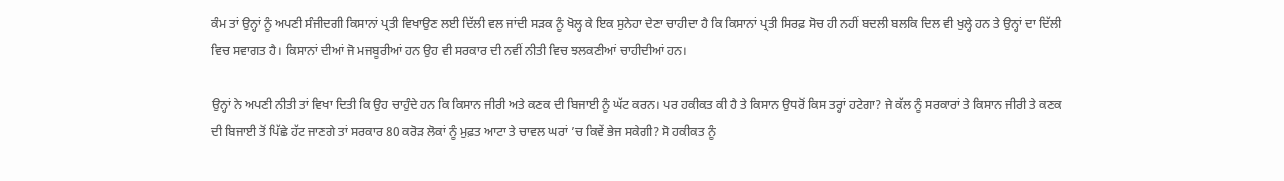ਕੰਮ ਤਾਂ ਉਨ੍ਹਾਂ ਨੂੰ ਅਪਣੀ ਸੰਜੀਦਗੀ ਕਿਸਾਨਾਂ ਪ੍ਰਤੀ ਵਿਖਾਉਣ ਲਈ ਦਿੱਲੀ ਵਲ ਜਾਂਦੀ ਸੜਕ ਨੂੰ ਖੋਲ੍ਹ ਕੇ ਇਕ ਸੁਨੇਹਾ ਦੇਣਾ ਚਾਹੀਦਾ ਹੈ ਕਿ ਕਿਸਾਨਾਂ ਪ੍ਰਤੀ ਸਿਰਫ਼ ਸੋਚ ਹੀ ਨਹੀਂ ਬਦਲੀ ਬਲਕਿ ਦਿਲ ਵੀ ਖੁਲ੍ਹੇ ਹਨ ਤੇ ਉਨ੍ਹਾਂ ਦਾ ਦਿੱਲੀ ਵਿਚ ਸਵਾਗਤ ਹੈ। ਕਿਸਾਨਾਂ ਦੀਆਂ ਜੋ ਮਜਬੂਰੀਆਂ ਹਨ ਉਹ ਵੀ ਸਰਕਾਰ ਦੀ ਨਵੀਂ ਨੀਤੀ ਵਿਚ ਝਲਕਣੀਆਂ ਚਾਹੀਦੀਆਂ ਹਨ।

ਉਨ੍ਹਾਂ ਨੇ ਅਪਣੀ ਨੀਤੀ ਤਾਂ ਵਿਖਾ ਦਿਤੀ ਕਿ ਉਹ ਚਾਹੁੰਦੇ ਹਨ ਕਿ ਕਿਸਾਨ ਜੀਰੀ ਅਤੇ ਕਣਕ ਦੀ ਬਿਜਾਈ ਨੂੰ ਘੱਟ ਕਰਨ। ਪਰ ਹਕੀਕਤ ਕੀ ਹੈ ਤੇ ਕਿਸਾਨ ਉਧਰੋਂ ਕਿਸ ਤਰ੍ਹਾਂ ਹਟੇਗਾ? ਜੇ ਕੱਲ ਨੂੰ ਸਰਕਾਰਾਂ ਤੇ ਕਿਸਾਨ ਜੀਰੀ ਤੇ ਕਣਕ ਦੀ ਬਿਜਾਈ ਤੋਂ ਪਿੱਛੇ ਹੱਟ ਜਾਣਗੇ ਤਾਂ ਸਰਕਾਰ 80 ਕਰੋੜ ਲੋਕਾਂ ਨੂੰ ਮੁਫ਼ਤ ਆਟਾ ਤੇ ਚਾਵਲ ਘਰਾਂ ’ਚ ਕਿਵੇਂ ਭੇਜ ਸਕੇਗੀ? ਸੋ ਹਕੀਕਤ ਨੂੰ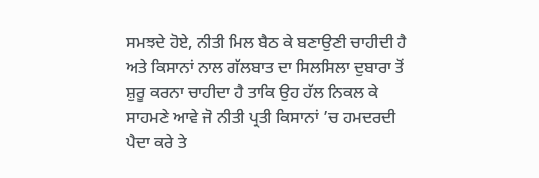ਸਮਝਦੇ ਹੋਏ, ਨੀਤੀ ਮਿਲ ਬੈਠ ਕੇ ਬਣਾਉਣੀ ਚਾਹੀਦੀ ਹੈ ਅਤੇ ਕਿਸਾਨਾਂ ਨਾਲ ਗੱਲਬਾਤ ਦਾ ਸਿਲਸਿਲਾ ਦੁਬਾਰਾ ਤੋਂ ਸ਼ੁਰੂ ਕਰਨਾ ਚਾਹੀਦਾ ਹੈ ਤਾਕਿ ਉਹ ਹੱਲ ਨਿਕਲ ਕੇ ਸਾਹਮਣੇ ਆਵੇ ਜੋ ਨੀਤੀ ਪ੍ਰਤੀ ਕਿਸਾਨਾਂ ’ਚ ਹਮਦਰਦੀ ਪੈਦਾ ਕਰੇ ਤੇ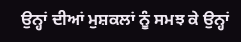ਉਨ੍ਹਾਂ ਦੀਆਂ ਮੁਸ਼ਕਲਾਂ ਨੂੰ ਸਮਝ ਕੇ ਉਨ੍ਹਾਂ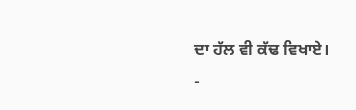ਦਾ ਹੱਲ ਵੀ ਕੱਢ ਵਿਖਾਏ।
-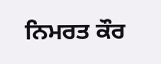ਨਿਮਰਤ ਕੌਰ